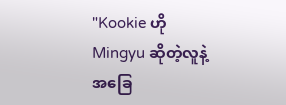"Kookie ဟို Mingyu ဆိုတဲ့လူနဲ့အခြေ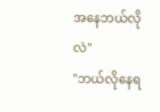အနေဘယ်လိုလဲ"
"ဘယ်လိုနေရ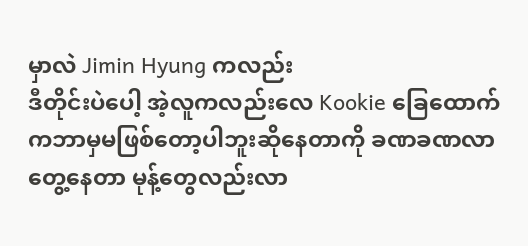မှာလဲ Jimin Hyung ကလည်း
ဒီတိုင်းပဲပေါ့ အဲ့လူကလည်းလေ Kookie ခြေထောက်ကဘာမှမဖြစ်တော့ပါဘူးဆိုနေတာကို ခဏခဏလာတွေ့နေတာ မုန့်တွေလည်းလာ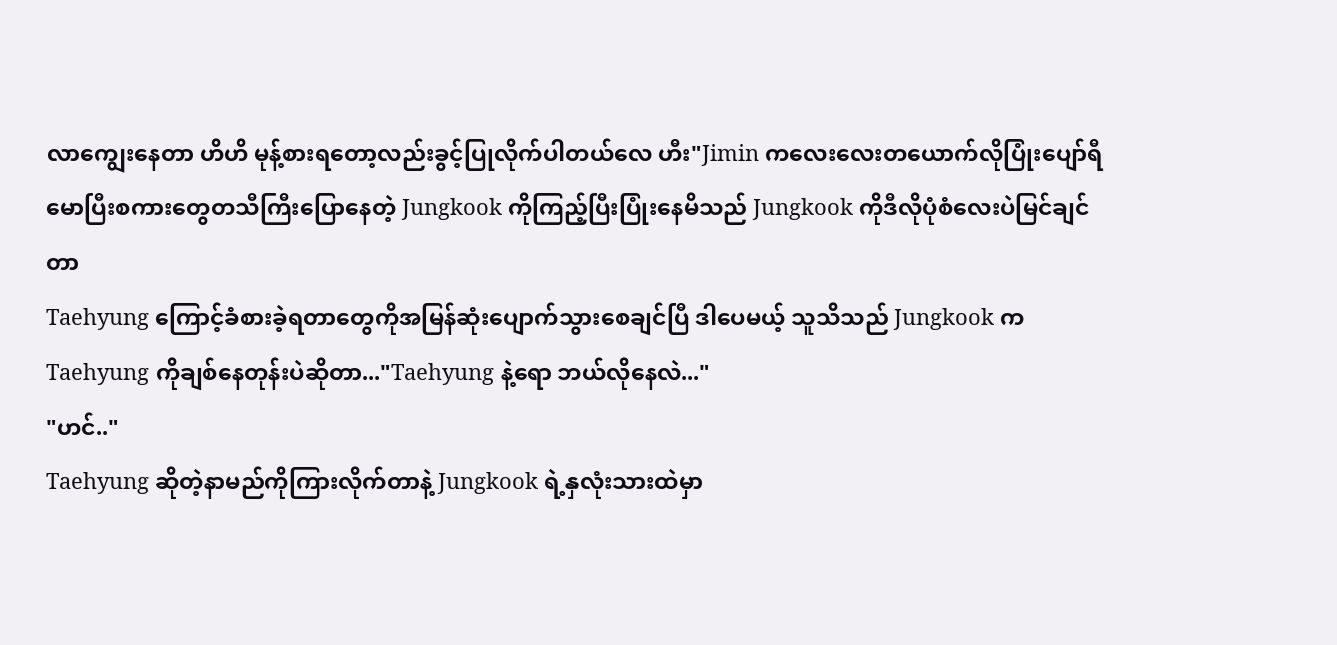လာကျွေးနေတာ ဟိဟိ မုန့်စားရတော့လည်းခွင့်ပြုလိုက်ပါတယ်လေ ဟီး"Jimin ကလေးလေးတယောက်လိုပြုံးပျော်ရီမောပြီးစကားတွေတသီကြီးပြောနေတဲ့ Jungkook ကိုကြည့်ပြီးပြုံးနေမိသည် Jungkook ကိုဒီလိုပုံစံလေးပဲမြင်ချင်တာ
Taehyung ကြောင့်ခံစားခဲ့ရတာတွေကိုအမြန်ဆုံးပျောက်သွားစေချင်ပြီ ဒါပေမယ့် သူသိသည် Jungkook က Taehyung ကိုချစ်နေတုန်းပဲဆိုတာ..."Taehyung နဲ့ရော ဘယ်လိုနေလဲ..."
"ဟင်.."
Taehyung ဆိုတဲ့နာမည်ကိုကြားလိုက်တာနဲ့ Jungkook ရဲ့နှလုံးသားထဲမှာ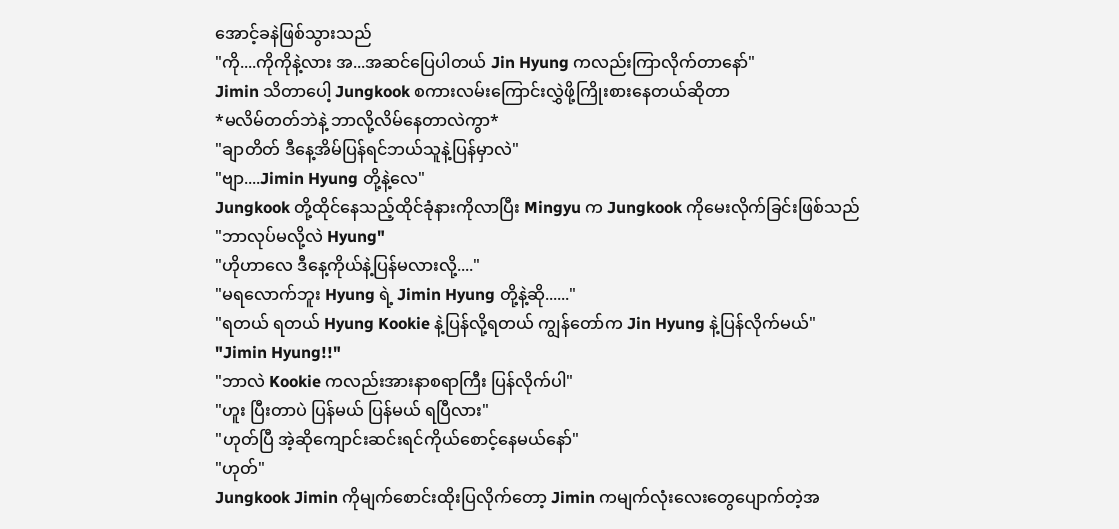အောင့်ခနဲဖြစ်သွားသည်
"ကို....ကိုကိုနဲ့လား အ...အဆင်ပြေပါတယ် Jin Hyung ကလည်းကြာလိုက်တာနော်"
Jimin သိတာပေါ့ Jungkook စကားလမ်းကြောင်းလွှဲဖို့ကြိုးစားနေတယ်ဆိုတာ
*မလိမ်တတ်ဘဲနဲ့ ဘာလို့လိမ်နေတာလဲကွာ*
"ချာတိတ် ဒီနေ့အိမ်ပြန်ရင်ဘယ်သူနဲ့ပြန်မှာလဲ"
"ဗျာ....Jimin Hyung တို့နဲ့လေ"
Jungkook တို့ထိုင်နေသည့်ထိုင်ခုံနားကိုလာပြီး Mingyu က Jungkook ကိုမေးလိုက်ခြင်းဖြစ်သည်
"ဘာလုပ်မလို့လဲ Hyung"
"ဟိုဟာလေ ဒီနေ့ကိုယ်နဲ့ပြန်မလားလို့...."
"မရလောက်ဘူး Hyung ရဲ့ Jimin Hyung တို့နဲ့ဆို......"
"ရတယ် ရတယ် Hyung Kookie နဲ့ပြန်လို့ရတယ် ကျွန်တော်က Jin Hyung နဲ့ပြန်လိုက်မယ်"
"Jimin Hyung!!"
"ဘာလဲ Kookie ကလည်းအားနာစရာကြီး ပြန်လိုက်ပါ"
"ဟူး ပြီးတာပဲ ပြန်မယ် ပြန်မယ် ရပြီလား"
"ဟုတ်ပြီ အဲ့ဆိုကျောင်းဆင်းရင်ကိုယ်စောင့်နေမယ်နော်"
"ဟုတ်"
Jungkook Jimin ကိုမျက်စောင်းထိုးပြလိုက်တော့ Jimin ကမျက်လုံးလေးတွေပျောက်တဲ့အ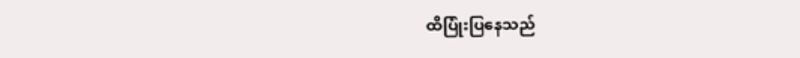ထိပြုံးပြနေသည်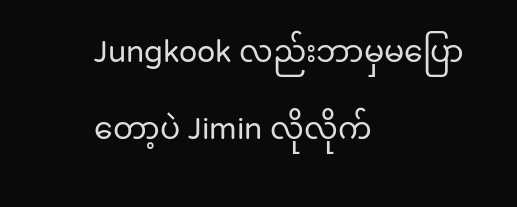Jungkook လည်းဘာမှမပြောတော့ပဲ Jimin လိုလိုက်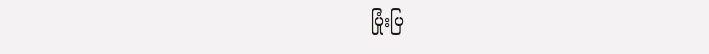ပြုံးပြ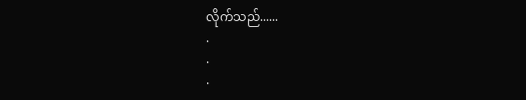လိုက်သည်......
.
.
.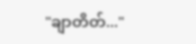"ချာတိတ်..."